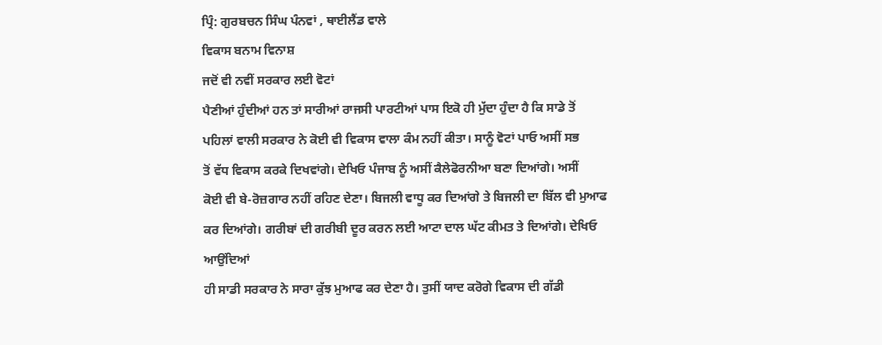ਪ੍ਰਿੰ: ਗੁਰਬਚਨ ਸਿੰਘ ਪੰਨਵਾਂ , ਥਾਈਲੈਂਡ ਵਾਲੇ
ਵਿਕਾਸ ਬਨਾਮ ਵਿਨਾਸ਼
ਜਦੋਂ ਵੀ ਨਵੀਂ ਸਰਕਾਰ ਲਈ ਵੋਟਾਂ
ਪੈਣੀਆਂ ਹੁੰਦੀਆਂ ਹਨ ਤਾਂ ਸਾਰੀਆਂ ਰਾਜਸੀ ਪਾਰਟੀਆਂ ਪਾਸ ਇਕੋ ਹੀ ਮੁੱਦਾ ਹੁੰਦਾ ਹੈ ਕਿ ਸਾਡੇ ਤੋਂ
ਪਹਿਲਾਂ ਵਾਲੀ ਸਰਕਾਰ ਨੇ ਕੋਈ ਵੀ ਵਿਕਾਸ ਵਾਲਾ ਕੰਮ ਨਹੀਂ ਕੀਤਾ। ਸਾਨੂੰ ਵੋਟਾਂ ਪਾਓ ਅਸੀਂ ਸਭ
ਤੋਂ ਵੱਧ ਵਿਕਾਸ ਕਰਕੇ ਦਿਖਵਾਂਗੇ। ਦੇਖਿਓ ਪੰਜਾਬ ਨੂੰ ਅਸੀਂ ਕੈਲੇਫੋਰਨੀਆ ਬਣਾ ਦਿਆਂਗੇ। ਅਸੀਂ
ਕੋਈ ਵੀ ਬੇ-ਰੋਜ਼ਗਾਰ ਨਹੀਂ ਰਹਿਣ ਦੇਣਾ। ਬਿਜਲੀ ਵਾਧੂ ਕਰ ਦਿਆਂਗੇ ਤੇ ਬਿਜਲੀ ਦਾ ਬਿੱਲ ਵੀ ਮੁਆਫ
ਕਰ ਦਿਆਂਗੇ। ਗਰੀਬਾਂ ਦੀ ਗਰੀਬੀ ਦੂਰ ਕਰਨ ਲਈ ਆਟਾ ਦਾਲ ਘੱਟ ਕੀਮਤ ਤੇ ਦਿਆਂਗੇ। ਦੇਖਿਓ ਆਉਂਦਿਆਂ
ਹੀ ਸਾਡੀ ਸਰਕਾਰ ਨੇ ਸਾਰਾ ਕੁੱਝ ਮੁਆਫ ਕਰ ਦੇਣਾ ਹੈ। ਤੁਸੀਂ ਯਾਦ ਕਰੋਗੇ ਵਿਕਾਸ ਦੀ ਗੱਡੀ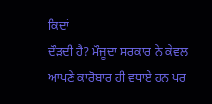ਕਿਦਾਂ
ਦੌੜਦੀ ਹੈ? ਮੌਜੂਦਾ ਸਰਕਾਰ ਨੇ ਕੇਵਲ ਆਪਣੇ ਕਾਰੋਬਾਰ ਹੀ ਵਧਾਏ ਹਨ ਪਰ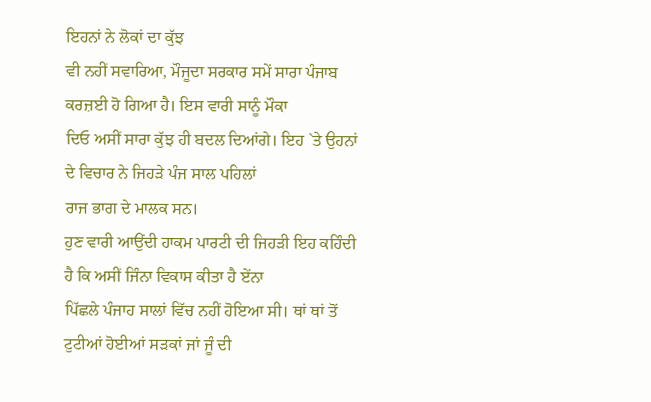ਇਹਨਾਂ ਨੇ ਲੋਕਾਂ ਦਾ ਕੁੱਝ
ਵੀ ਨਹੀਂ ਸਵਾਰਿਆ, ਮੌਜੂਦਾ ਸਰਕਾਰ ਸਮੇਂ ਸਾਰਾ ਪੰਜਾਬ ਕਰਜ਼ਈ ਹੋ ਗਿਆ ਹੈ। ਇਸ ਵਾਰੀ ਸਾਨੂੰ ਮੌਕਾ
ਦਿਓ ਅਸੀਂ ਸਾਰਾ ਕੁੱਝ ਹੀ ਬਦਲ ਦਿਆਂਗੇ। ਇਹ `ਤੇ ਉਹਨਾਂ ਦੇ ਵਿਚਾਰ ਨੇ ਜਿਹੜੇ ਪੰਜ ਸਾਲ ਪਹਿਲਾਂ
ਰਾਜ ਭਾਗ ਦੇ ਮਾਲਕ ਸਨ।
ਹੁਣ ਵਾਰੀ ਆਉਂਦੀ ਹਾਕਮ ਪਾਰਟੀ ਦੀ ਜਿਹੜੀ ਇਹ ਕਹਿੰਦੀ ਹੈ ਕਿ ਅਸੀਂ ਜਿੰਨਾ ਵਿਕਾਸ ਕੀਤਾ ਹੈ ਏਂਨਾ
ਪਿੱਛਲੇ ਪੰਜਾਹ ਸਾਲਾਂ ਵਿੱਚ ਨਹੀਂ ਹੋਇਆ ਸੀ। ਥਾਂ ਥਾਂ ਤੋਂ ਟੁਟੀਆਂ ਹੋਈਆਂ ਸੜਕਾਂ ਜਾਂ ਜੂੰ ਦੀ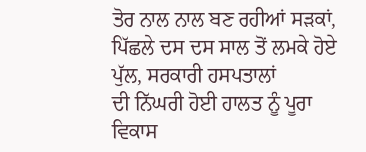ਤੋਰ ਨਾਲ ਨਾਲ ਬਣ ਰਹੀਆਂ ਸੜਕਾਂ, ਪਿੱਛਲੇ ਦਸ ਦਸ ਸਾਲ ਤੋਂ ਲਮਕੇ ਹੋਏ ਪੁੱਲ, ਸਰਕਾਰੀ ਹਸਪਤਾਲਾਂ
ਦੀ ਨਿੱਘਰੀ ਹੋਈ ਹਾਲਤ ਨੂੰ ਪੂਰਾ ਵਿਕਾਸ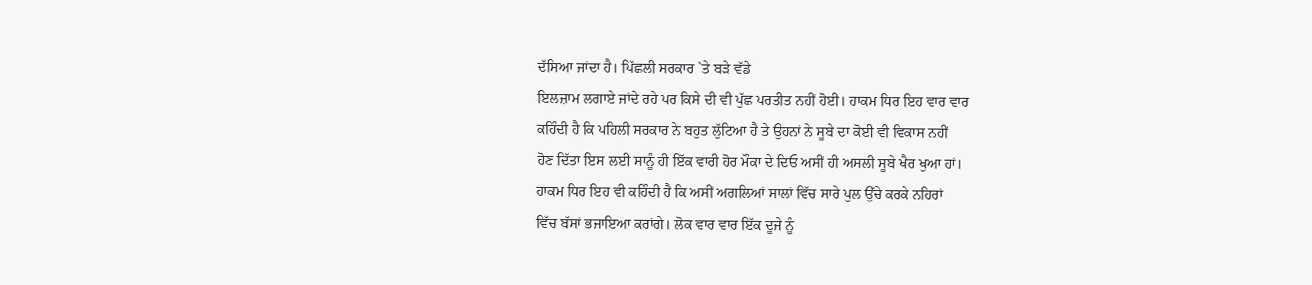ਦੱਸਿਆ ਜਾਂਦਾ ਹੈ। ਪਿੱਛਲੀ ਸਰਕਾਰ `ਤੇ ਬੜੇ ਵੱਡੇ
ਇਲਜ਼ਾਮ ਲਗਾਏ ਜਾਂਦੇ ਰਹੇ ਪਰ ਕਿਸੇ ਦੀ ਵੀ ਪੁੱਛ ਪਰਤੀਤ ਨਹੀਂ ਹੋਈ। ਹਾਕਮ ਧਿਰ ਇਹ ਵਾਰ ਵਾਰ
ਕਹਿੰਦੀ ਹੈ ਕਿ ਪਹਿਲੀ ਸਰਕਾਰ ਨੇ ਬਹੁਤ ਲੁੱਟਿਆ ਹੈ ਤੇ ਉਹਨਾਂ ਨੇ ਸੂਬੇ ਦਾ ਕੋਈ ਵੀ ਵਿਕਾਸ ਨਹੀਂ
ਹੋਣ ਦਿੱਤਾ ਇਸ ਲਈ ਸਾਨੂੰ ਹੀ ਇੱਕ ਵਾਰੀ ਹੋਰ ਮੌਕਾ ਦੇ ਦਿਓ ਅਸੀਂ ਹੀ ਅਸਲੀ ਸੂਬੇ ਖੈਰ ਖੁਆ ਹਾਂ।
ਹਾਕਮ ਧਿਰ ਇਹ ਵੀ ਕਹਿੰਦੀ ਹੈ ਕਿ ਅਸੀਂ ਅਗਲਿਆਂ ਸਾਲਾਂ ਵਿੱਚ ਸਾਰੇ ਪੁਲ ਉੱਚੇ ਕਰਕੇ ਨਹਿਰਾਂ
ਵਿੱਚ ਬੱਸਾਂ ਭਜਾਇਆ ਕਰਾਂਗੇ। ਲੋਕ ਵਾਰ ਵਾਰ ਇੱਕ ਦੂਜੇ ਨੂੰ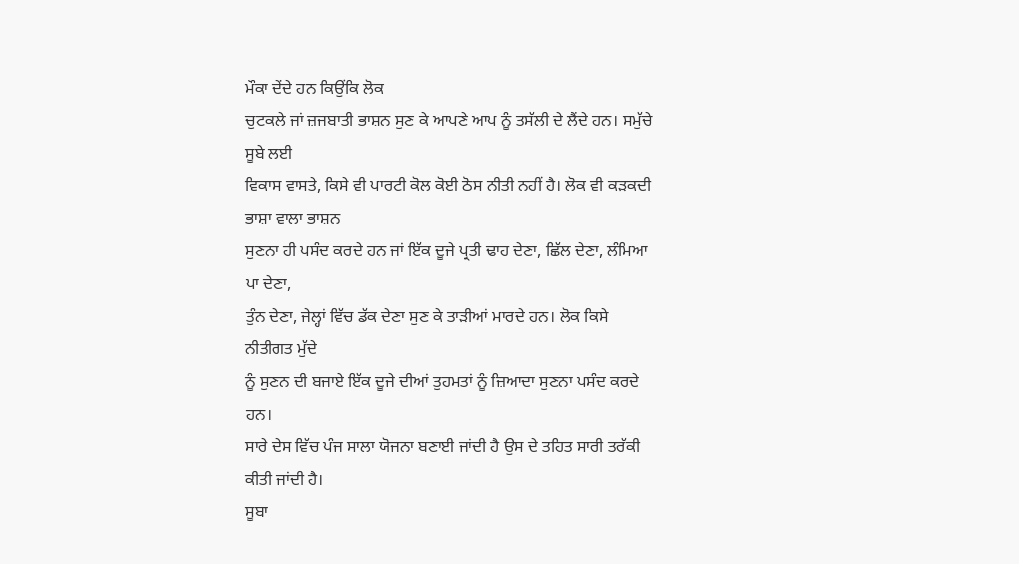ਮੌਕਾ ਦੇਂਦੇ ਹਨ ਕਿਉਂਕਿ ਲੋਕ
ਚੁਟਕਲੇ ਜਾਂ ਜ਼ਜਬਾਤੀ ਭਾਸ਼ਨ ਸੁਣ ਕੇ ਆਪਣੇ ਆਪ ਨੂੰ ਤਸੱਲੀ ਦੇ ਲੈਂਦੇ ਹਨ। ਸਮੁੱਚੇ ਸੂਬੇ ਲਈ
ਵਿਕਾਸ ਵਾਸਤੇ, ਕਿਸੇ ਵੀ ਪਾਰਟੀ ਕੋਲ ਕੋਈ ਠੋਸ ਨੀਤੀ ਨਹੀਂ ਹੈ। ਲੋਕ ਵੀ ਕੜਕਦੀ ਭਾਸ਼ਾ ਵਾਲਾ ਭਾਸ਼ਨ
ਸੁਣਨਾ ਹੀ ਪਸੰਦ ਕਰਦੇ ਹਨ ਜਾਂ ਇੱਕ ਦੂਜੇ ਪ੍ਰਤੀ ਢਾਹ ਦੇਣਾ, ਛਿੱਲ ਦੇਣਾ, ਲੰਮਿਆ ਪਾ ਦੇਣਾ,
ਤੁੰਨ ਦੇਣਾ, ਜੇਲ੍ਹਾਂ ਵਿੱਚ ਡੱਕ ਦੇਣਾ ਸੁਣ ਕੇ ਤਾੜੀਆਂ ਮਾਰਦੇ ਹਨ। ਲੋਕ ਕਿਸੇ ਨੀਤੀਗਤ ਮੁੱਦੇ
ਨੂੰ ਸੁਣਨ ਦੀ ਬਜਾਏ ਇੱਕ ਦੂਜੇ ਦੀਆਂ ਤੁਹਮਤਾਂ ਨੂੰ ਜ਼ਿਆਦਾ ਸੁਣਨਾ ਪਸੰਦ ਕਰਦੇ ਹਨ।
ਸਾਰੇ ਦੇਸ ਵਿੱਚ ਪੰਜ ਸਾਲਾ ਯੋਜਨਾ ਬਣਾਈ ਜਾਂਦੀ ਹੈ ਉਸ ਦੇ ਤਹਿਤ ਸਾਰੀ ਤਰੱਕੀ ਕੀਤੀ ਜਾਂਦੀ ਹੈ।
ਸੂਬਾ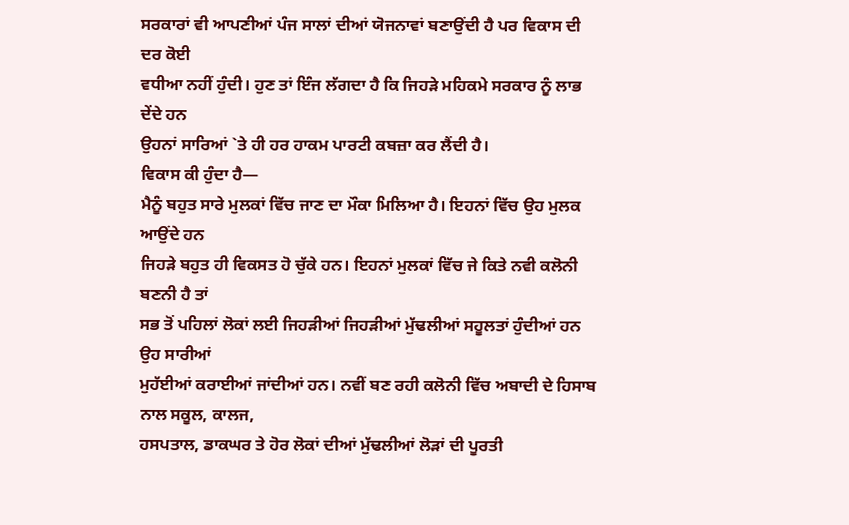ਸਰਕਾਰਾਂ ਵੀ ਆਪਣੀਆਂ ਪੰਜ ਸਾਲਾਂ ਦੀਆਂ ਯੋਜਨਾਵਾਂ ਬਣਾਉਂਦੀ ਹੈ ਪਰ ਵਿਕਾਸ ਦੀ ਦਰ ਕੋਈ
ਵਧੀਆ ਨਹੀਂ ਹੁੰਦੀ। ਹੁਣ ਤਾਂ ਇੰਜ ਲੱਗਦਾ ਹੈ ਕਿ ਜਿਹੜੇ ਮਹਿਕਮੇ ਸਰਕਾਰ ਨੂੰ ਲਾਭ ਦੇਂਦੇ ਹਨ
ਉਹਨਾਂ ਸਾਰਿਆਂ `ਤੇ ਹੀ ਹਰ ਹਾਕਮ ਪਾਰਟੀ ਕਬਜ਼ਾ ਕਰ ਲੈਂਦੀ ਹੈ।
ਵਿਕਾਸ ਕੀ ਹੁੰਦਾ ਹੈ—
ਮੈਨੂੰ ਬਹੁਤ ਸਾਰੇ ਮੁਲਕਾਂ ਵਿੱਚ ਜਾਣ ਦਾ ਮੌਕਾ ਮਿਲਿਆ ਹੈ। ਇਹਨਾਂ ਵਿੱਚ ਉਹ ਮੁਲਕ ਆਉਂਦੇ ਹਨ
ਜਿਹੜੇ ਬਹੁਤ ਹੀ ਵਿਕਸਤ ਹੋ ਚੁੱਕੇ ਹਨ। ਇਹਨਾਂ ਮੁਲਕਾਂ ਵਿੱਚ ਜੇ ਕਿਤੇ ਨਵੀ ਕਲੋਨੀ ਬਣਨੀ ਹੈ ਤਾਂ
ਸਭ ਤੋਂ ਪਹਿਲਾਂ ਲੋਕਾਂ ਲਈ ਜਿਹੜੀਆਂ ਜਿਹੜੀਆਂ ਮੁੱਢਲੀਆਂ ਸਹੂਲਤਾਂ ਹੁੰਦੀਆਂ ਹਨ ਉਹ ਸਾਰੀਆਂ
ਮੁਹੱਈਆਂ ਕਰਾਈਆਂ ਜਾਂਦੀਆਂ ਹਨ। ਨਵੀਂ ਬਣ ਰਹੀ ਕਲੋਨੀ ਵਿੱਚ ਅਬਾਦੀ ਦੇ ਹਿਸਾਬ ਨਾਲ ਸਕੂਲ, ਕਾਲਜ,
ਹਸਪਤਾਲ, ਡਾਕਘਰ ਤੇ ਹੋਰ ਲੋਕਾਂ ਦੀਆਂ ਮੁੱਢਲੀਆਂ ਲੋੜਾਂ ਦੀ ਪੂਰਤੀ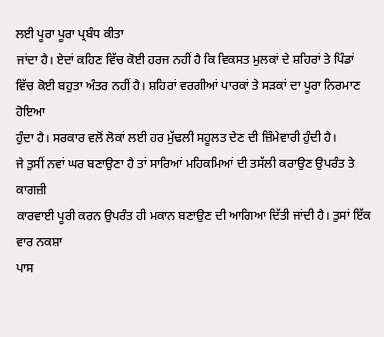ਲਈ ਪੂਰਾ ਪੂਰਾ ਪ੍ਰਬੰਧ ਕੀਤਾ
ਜਾਂਦਾ ਹੈ। ਏਦਾਂ ਕਹਿਣ ਵਿੱਚ ਕੋਈ ਹਰਜ ਨਹੀਂ ਹੈ ਕਿ ਵਿਕਸਤ ਮੁਲਕਾਂ ਦੇ ਸ਼ਹਿਰਾਂ ਤੇ ਪਿੰਡਾਂ
ਵਿੱਚ ਕੋਈ ਬਹੁਤਾ ਅੰਤਰ ਨਹੀਂ ਹੈ। ਸ਼ਹਿਰਾਂ ਵਰਗੀਆਂ ਪਾਰਕਾਂ ਤੇ ਸੜਕਾਂ ਦਾ ਪੂਰਾ ਨਿਰਮਾਣ ਹੋਇਆ
ਹੁੰਦਾ ਹੈ। ਸਰਕਾਰ ਵਲੋਂ ਲੋਕਾਂ ਲਈ ਹਰ ਮੁੱਢਲੀ ਸਹੂਲਤ ਦੇਣ ਦੀ ਜ਼ਿੰਮੇਵਾਰੀ ਹੁੰਦੀ ਹੈ।
ਜੇ ਤੁਸੀਂ ਨਵਾਂ ਘਰ ਬਣਾਉਣਾ ਹੈ ਤਾਂ ਸਾਰਿਆਂ ਮਹਿਕਮਿਆਂ ਦੀ ਤਸੱਲੀ ਕਰਾਉਣ ਉਪਰੰਤ ਤੇ ਕਾਗਜ਼ੀ
ਕਾਰਵਾਈ ਪੂਰੀ ਕਰਨ ਉਪਰੰਤ ਹੀ ਮਕਾਨ ਬਣਾਉਣ ਦੀ ਆਗਿਆ ਦਿੱਤੀ ਜਾਂਦੀ ਹੈ। ਤੁਸਾਂ ਇੱਕ ਵਾਰ ਨਕਸ਼ਾ
ਪਾਸ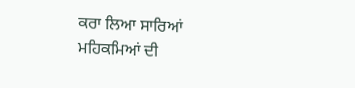ਕਰਾ ਲਿਆ ਸਾਰਿਆਂ ਮਹਿਕਮਿਆਂ ਦੀ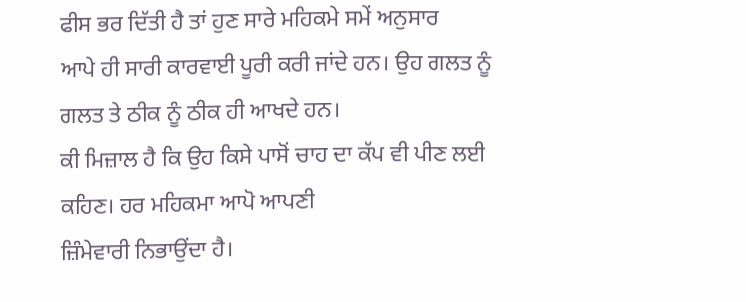ਫੀਸ ਭਰ ਦਿੱਤੀ ਹੈ ਤਾਂ ਹੁਣ ਸਾਰੇ ਮਹਿਕਮੇ ਸਮੇਂ ਅਨੁਸਾਰ
ਆਪੇ ਹੀ ਸਾਰੀ ਕਾਰਵਾਈ ਪੂਰੀ ਕਰੀ ਜਾਂਦੇ ਹਨ। ਉਹ ਗਲਤ ਨੂੰ ਗਲਤ ਤੇ ਠੀਕ ਨੂੰ ਠੀਕ ਹੀ ਆਖਦੇ ਹਨ।
ਕੀ ਮਿਜ਼ਾਲ ਹੈ ਕਿ ਉਹ ਕਿਸੇ ਪਾਸੋਂ ਚਾਹ ਦਾ ਕੱਪ ਵੀ ਪੀਣ ਲਈ ਕਹਿਣ। ਹਰ ਮਹਿਕਮਾ ਆਪੋ ਆਪਣੀ
ਜ਼ਿੰਮੇਵਾਰੀ ਨਿਭਾਉਂਦਾ ਹੈ।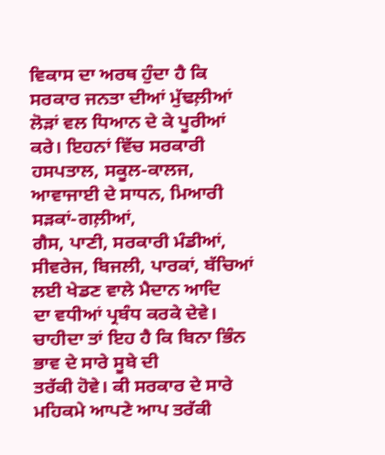ਵਿਕਾਸ ਦਾ ਅਰਥ ਹੁੰਦਾ ਹੈ ਕਿ ਸਰਕਾਰ ਜਨਤਾ ਦੀਆਂ ਮੁੱਢਲ਼ੀਆਂ ਲੋੜਾਂ ਵਲ ਧਿਆਨ ਦੇ ਕੇ ਪੂਰੀਆਂ
ਕਰੇ। ਇਹਨਾਂ ਵਿੱਚ ਸਰਕਾਰੀ ਹਸਪਤਾਲ, ਸਕੂਲ-ਕਾਲਜ, ਆਵਾਜਾਈ ਦੇ ਸਾਧਨ, ਮਿਆਰੀ ਸੜਕਾਂ-ਗਲ਼ੀਆਂ,
ਗੈਸ, ਪਾਣੀ, ਸਰਕਾਰੀ ਮੰਡੀਆਂ, ਸੀਵਰੇਜ, ਬਿਜਲੀ, ਪਾਰਕਾਂ, ਬੱਚਿਆਂ ਲਈ ਖੇਡਣ ਵਾਲੇ ਮੈਦਾਨ ਆਦਿ
ਦਾ ਵਧੀਆਂ ਪ੍ਰਬੰਧ ਕਰਕੇ ਦੇਵੇ। ਚਾਹੀਦਾ ਤਾਂ ਇਹ ਹੈ ਕਿ ਬਿਨਾ ਭਿੰਨ ਭਾਵ ਦੇ ਸਾਰੇ ਸੂਬੇ ਦੀ
ਤਰੱਕੀ ਹੋਵੇ। ਕੀ ਸਰਕਾਰ ਦੇ ਸਾਰੇ ਮਹਿਕਮੇ ਆਪਣੇ ਆਪ ਤਰੱਕੀ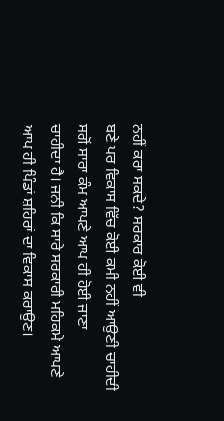ਨਹੀਂ ਕਰਾ ਸਕਦੇ? ਸਰਕਾਰ ਕੋਈ ਵੀ
ਬਣੇ ਪਰ ਵਿਕਾਸ ਵਿੱਚ ਕੋਈ ਕਮੀ ਨਹੀਂ ਆਉਣੀ ਚਾਹੀਦੀ ਸਗੋਂ ਸਾਰਾ ਕੰਮ ਆਪਣੇ ਆਪ ਹੀ ਹੋਈ ਜਾਣਾ
ਚਾਹੀਦਾ ਹੈ। ਜਨੀ ਕਿ ਸਾਰੇ ਸਰਕਾਰੀ ਮਹਿਕਮੇ ਆਪਣੇ ਆਪ ਹੀ ਪਿੰਡਾਂ ਸ਼ਹਿਰਾਂ ਦਾ ਵਿਕਾਸ ਕਰਾਉਣ।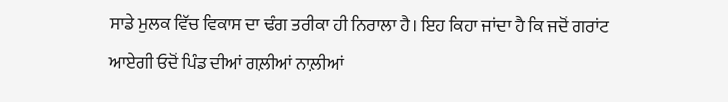ਸਾਡੇ ਮੁਲਕ ਵਿੱਚ ਵਿਕਾਸ ਦਾ ਢੰਗ ਤਰੀਕਾ ਹੀ ਨਿਰਾਲਾ ਹੈ। ਇਹ ਕਿਹਾ ਜਾਂਦਾ ਹੈ ਕਿ ਜਦੋਂ ਗਰਾਂਟ
ਆਏਗੀ ਓਦੋਂ ਪਿੰਡ ਦੀਆਂ ਗਲ਼ੀਆਂ ਨਾਲ਼ੀਆਂ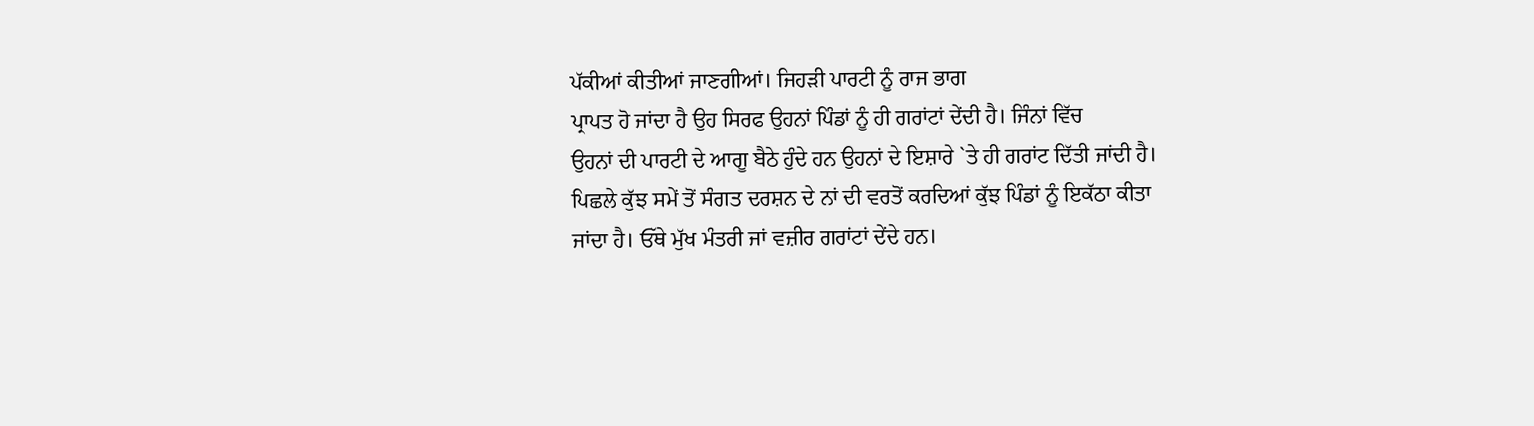ਪੱਕੀਆਂ ਕੀਤੀਆਂ ਜਾਣਗੀਆਂ। ਜਿਹੜੀ ਪਾਰਟੀ ਨੂੰ ਰਾਜ ਭਾਗ
ਪ੍ਰਾਪਤ ਹੋ ਜਾਂਦਾ ਹੈ ਉਹ ਸਿਰਫ ਉਹਨਾਂ ਪਿੰਡਾਂ ਨੂੰ ਹੀ ਗਰਾਂਟਾਂ ਦੇਂਦੀ ਹੈ। ਜਿੰਨਾਂ ਵਿੱਚ
ਉਹਨਾਂ ਦੀ ਪਾਰਟੀ ਦੇ ਆਗੂ ਬੈਠੇ ਹੁੰਦੇ ਹਨ ਉਹਨਾਂ ਦੇ ਇਸ਼ਾਰੇ `ਤੇ ਹੀ ਗਰਾਂਟ ਦਿੱਤੀ ਜਾਂਦੀ ਹੈ।
ਪਿਛਲੇ ਕੁੱਝ ਸਮੇਂ ਤੋਂ ਸੰਗਤ ਦਰਸ਼ਨ ਦੇ ਨਾਂ ਦੀ ਵਰਤੋਂ ਕਰਦਿਆਂ ਕੁੱਝ ਪਿੰਡਾਂ ਨੂੰ ਇਕੱਠਾ ਕੀਤਾ
ਜਾਂਦਾ ਹੈ। ਓੱਥੇ ਮੁੱਖ ਮੰਤਰੀ ਜਾਂ ਵਜ਼ੀਰ ਗਰਾਂਟਾਂ ਦੇਂਦੇ ਹਨ।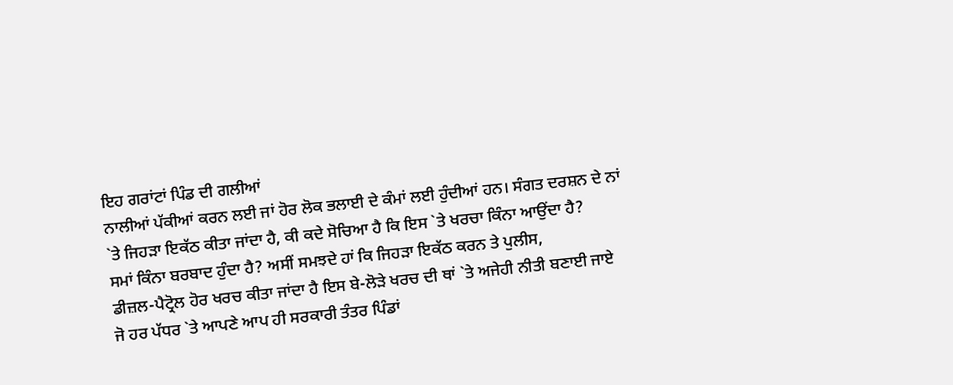ਇਹ ਗਰਾਂਟਾਂ ਪਿੰਡ ਦੀ ਗਲੀਆਂ
ਨਾਲੀਆਂ ਪੱਕੀਆਂ ਕਰਨ ਲਈ ਜਾਂ ਹੋਰ ਲੋਕ ਭਲਾਈ ਦੇ ਕੰਮਾਂ ਲਈ ਹੁੰਦੀਆਂ ਹਨ। ਸੰਗਤ ਦਰਸ਼ਨ ਦੇ ਨਾਂ
`ਤੇ ਜਿਹੜਾ ਇਕੱਠ ਕੀਤਾ ਜਾਂਦਾ ਹੈ, ਕੀ ਕਦੇ ਸੋਚਿਆ ਹੈ ਕਿ ਇਸ `ਤੇ ਖਰਚਾ ਕਿੰਨਾ ਆਉਂਦਾ ਹੈ?
ਸਮਾਂ ਕਿੰਨਾ ਬਰਬਾਦ ਹੁੰਦਾ ਹੈ? ਅਸੀਂ ਸਮਝਦੇ ਹਾਂ ਕਿ ਜਿਹੜਾ ਇਕੱਠ ਕਰਨ ਤੇ ਪੁਲੀਸ,
ਡੀਜ਼ਲ-ਪੈਟ੍ਰੋਲ ਹੋਰ ਖਰਚ ਕੀਤਾ ਜਾਂਦਾ ਹੈ ਇਸ ਬੇ-ਲੋੜੇ ਖਰਚ ਦੀ ਥਾਂ `ਤੇ ਅਜੇਹੀ ਨੀਤੀ ਬਣਾਈ ਜਾਏ
ਜੋ ਹਰ ਪੱਧਰ `ਤੇ ਆਪਣੇ ਆਪ ਹੀ ਸਰਕਾਰੀ ਤੰਤਰ ਪਿੰਡਾਂ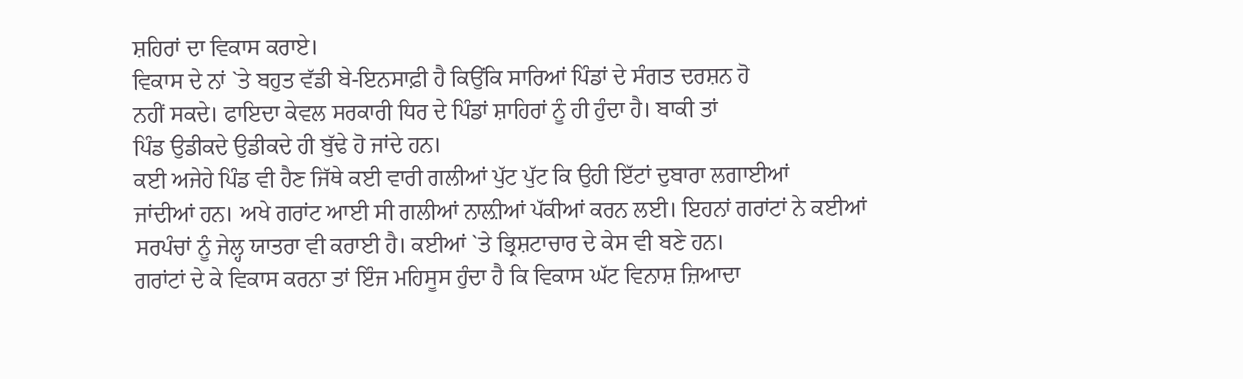ਸ਼ਹਿਰਾਂ ਦਾ ਵਿਕਾਸ ਕਰਾਏ।
ਵਿਕਾਸ ਦੇ ਨਾਂ `ਤੇ ਬਹੁਤ ਵੱਡੀ ਬੇ-ਇਨਸਾਫ਼ੀ ਹੈ ਕਿਉਂਕਿ ਸਾਰਿਆਂ ਪਿੰਡਾਂ ਦੇ ਸੰਗਤ ਦਰਸ਼ਨ ਹੋ
ਨਹੀਂ ਸਕਦੇ। ਫਾਇਦਾ ਕੇਵਲ ਸਰਕਾਰੀ ਧਿਰ ਦੇ ਪਿੰਡਾਂ ਸ਼ਾਹਿਰਾਂ ਨੂੰ ਹੀ ਹੁੰਦਾ ਹੈ। ਬਾਕੀ ਤਾਂ
ਪਿੰਡ ਉਡੀਕਦੇ ਉਡੀਕਦੇ ਹੀ ਬੁੱਢੇ ਹੋ ਜਾਂਦੇ ਹਨ।
ਕਈ ਅਜੇਹੇ ਪਿੰਡ ਵੀ ਹੈਣ ਜਿੱਥੇ ਕਈ ਵਾਰੀ ਗਲੀਆਂ ਪੁੱਟ ਪੁੱਟ ਕਿ ਉਹੀ ਇੱਟਾਂ ਦੁਬਾਰਾ ਲਗਾਈਆਂ
ਜਾਂਦੀਆਂ ਹਨ। ਅਖੇ ਗਰਾਂਟ ਆਈ ਸੀ ਗਲੀਆਂ ਨਾਲ਼ੀਆਂ ਪੱਕੀਆਂ ਕਰਨ ਲਈ। ਇਹਨਾਂ ਗਰਾਂਟਾਂ ਨੇ ਕਈਆਂ
ਸਰਪੰਚਾਂ ਨੂੰ ਜੇਲ੍ਹ ਯਾਤਰਾ ਵੀ ਕਰਾਈ ਹੈ। ਕਈਆਂ `ਤੇ ਭ੍ਰਿਸ਼ਟਾਚਾਰ ਦੇ ਕੇਸ ਵੀ ਬਣੇ ਹਨ।
ਗਰਾਂਟਾਂ ਦੇ ਕੇ ਵਿਕਾਸ ਕਰਨਾ ਤਾਂ ਇੰਜ ਮਹਿਸੂਸ ਹੁੰਦਾ ਹੈ ਕਿ ਵਿਕਾਸ ਘੱਟ ਵਿਨਾਸ਼ ਜ਼ਿਆਦਾ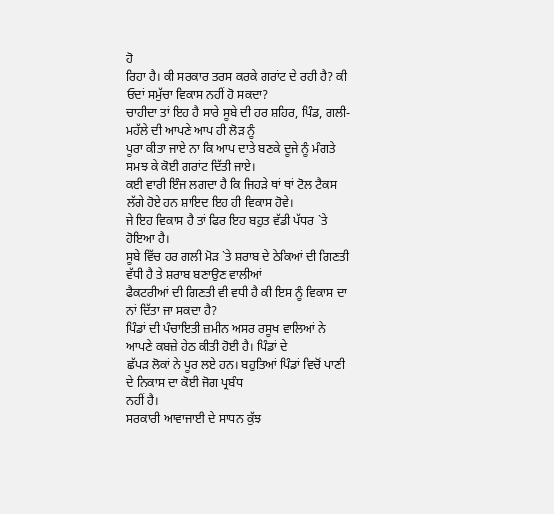ਹੋ
ਰਿਹਾ ਹੈ। ਕੀ ਸਰਕਾਰ ਤਰਸ ਕਰਕੇ ਗਰਾਂਟ ਦੇ ਰਹੀ ਹੈ? ਕੀ ਓਦਾਂ ਸਮੁੱਚਾ ਵਿਕਾਸ ਨਹੀਂ ਹੋ ਸਕਦਾ?
ਚਾਹੀਦਾ ਤਾਂ ਇਹ ਹੈ ਸਾਰੇ ਸੂਬੇ ਦੀ ਹਰ ਸ਼ਹਿਰ, ਪਿੰਡ, ਗਲੀ-ਮਹੱਲੇ ਦੀ ਆਪਣੇ ਆਪ ਹੀ ਲੋੜ ਨੂੰ
ਪੂਰਾ ਕੀਤਾ ਜਾਏ ਨਾ ਕਿ ਆਪ ਦਾਤੇ ਬਣਕੇ ਦੂਜੇ ਨੂੰ ਮੰਗਤੇ ਸਮਝ ਕੇ ਕੋਈ ਗਰਾਂਟ ਦਿੱਤੀ ਜਾਏ।
ਕਈ ਵਾਰੀ ਇੰਜ ਲਗਦਾ ਹੈ ਕਿ ਜਿਹੜੇ ਥਾਂ ਥਾਂ ਟੋਲ ਟੈਕਸ ਲੱਗੇ ਹੋਏ ਹਨ ਸ਼ਾਇਦ ਇਹ ਹੀ ਵਿਕਾਸ ਹੋਵੇ।
ਜੇ ਇਹ ਵਿਕਾਸ ਹੈ ਤਾਂ ਫਿਰ ਇਹ ਬਹੁਤ ਵੱਡੀ ਪੱਧਰ `ਤੇ ਹੋਇਆ ਹੈ।
ਸੂਬੇ ਵਿੱਚ ਹਰ ਗਲੀ ਮੋੜ `ਤੇ ਸ਼ਰਾਬ ਦੇ ਠੇਕਿਆਂ ਦੀ ਗਿਣਤੀ ਵੱਧੀ ਹੈ ਤੇ ਸ਼ਰਾਬ ਬਣਾਉਣ ਵਾਲੀਆਂ
ਫੈਕਟਰੀਆਂ ਦੀ ਗਿਣਤੀ ਵੀ ਵਧੀ ਹੈ ਕੀ ਇਸ ਨੂੰ ਵਿਕਾਸ ਦਾ ਨਾਂ ਦਿੱਤਾ ਜਾ ਸਕਦਾ ਹੈ?
ਪਿੰਡਾਂ ਦੀ ਪੰਚਾਇਤੀ ਜ਼ਮੀਨ ਅਸਰ ਰਸੂਖ ਵਾਲਿਆਂ ਨੇ ਆਪਣੇ ਕਬਜ਼ੇ ਹੇਠ ਕੀਤੀ ਹੋਈ ਹੈ। ਪਿੰਡਾਂ ਦੇ
ਛੱਪੜ ਲੋਕਾਂ ਨੇ ਪੂਰ ਲਏ ਹਨ। ਬਹੁਤਿਆਂ ਪਿੰਡਾਂ ਵਿਚੋਂ ਪਾਣੀ ਦੇ ਨਿਕਾਸ ਦਾ ਕੋਈ ਜੋਗ ਪ੍ਰਬੰਧ
ਨਹੀਂ ਹੈ।
ਸਰਕਾਰੀ ਆਵਾਜਾਈ ਦੇ ਸਾਧਨ ਕੁੱਝ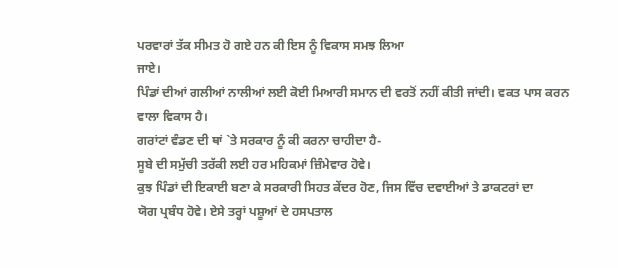ਪਰਵਾਰਾਂ ਤੱਕ ਸੀਮਤ ਹੋ ਗਏ ਹਨ ਕੀ ਇਸ ਨੂੰ ਵਿਕਾਸ ਸਮਝ ਲਿਆ
ਜਾਏ।
ਪਿੰਡਾਂ ਦੀਆਂ ਗਲੀਆਂ ਨਾਲੀਆਂ ਲਈ ਕੋਈ ਮਿਆਰੀ ਸਮਾਨ ਦੀ ਵਰਤੋਂ ਨਹੀਂ ਕੀਤੀ ਜਾਂਦੀ। ਵਕਤ ਪਾਸ ਕਰਨ
ਵਾਲਾ ਵਿਕਾਸ ਹੈ।
ਗਰਾਂਟਾਂ ਵੰਡਣ ਦੀ ਥਾਂ `ਤੇ ਸਰਕਾਰ ਨੂੰ ਕੀ ਕਰਨਾ ਚਾਹੀਦਾ ਹੈ-
ਸੂਬੇ ਦੀ ਸਮੁੱਚੀ ਤਰੱਕੀ ਲਈ ਹਰ ਮਹਿਕਮਾਂ ਜ਼ਿੰਮੇਵਾਰ ਹੋਵੇ।
ਕੁਝ ਪਿੰਡਾਂ ਦੀ ਇਕਾਈ ਬਣਾ ਕੇ ਸਰਕਾਰੀ ਸਿਹਤ ਕੇਂਦਰ ਹੋਣ, ਜਿਸ ਵਿੱਚ ਦਵਾਈਆਂ ਤੇ ਡਾਕਟਰਾਂ ਦਾ
ਯੋਗ ਪ੍ਰਬੰਧ ਹੋਵੇ। ਏਸੇ ਤਰ੍ਹਾਂ ਪਸ਼ੂਆਂ ਦੇ ਹਸਪਤਾਲ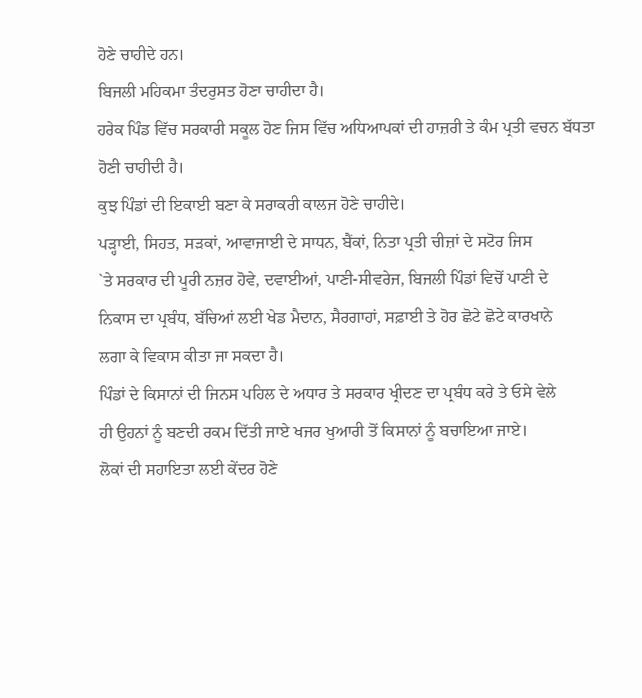ਹੋਣੇ ਚਾਹੀਦੇ ਹਨ।
ਬਿਜਲੀ ਮਹਿਕਮਾ ਤੰਦਰੁਸਤ ਹੋਣਾ ਚਾਹੀਦਾ ਹੈ।
ਹਰੇਕ ਪਿੰਡ ਵਿੱਚ ਸਰਕਾਰੀ ਸਕੂਲ ਹੋਣ ਜਿਸ ਵਿੱਚ ਅਧਿਆਪਕਾਂ ਦੀ ਹਾਜ਼ਰੀ ਤੇ ਕੰਮ ਪ੍ਰਤੀ ਵਚਨ ਬੱਧਤਾ
ਹੋਣੀ ਚਾਹੀਦੀ ਹੈ।
ਕੁਝ ਪਿੰਡਾਂ ਦੀ ਇਕਾਈ ਬਣਾ ਕੇ ਸਰਾਕਰੀ ਕਾਲਜ ਹੋਣੇ ਚਾਹੀਦੇ।
ਪੜ੍ਹਾਈ, ਸਿਹਤ, ਸੜਕਾਂ, ਆਵਾਜਾਈ ਦੇ ਸਾਧਨ, ਬੈਂਕਾਂ, ਨਿਤਾ ਪ੍ਰਤੀ ਚੀਜ਼ਾਂ ਦੇ ਸਟੋਰ ਜਿਸ
`ਤੇ ਸਰਕਾਰ ਦੀ ਪੂਰੀ ਨਜ਼ਰ ਹੋਵੇ, ਦਵਾਈਆਂ, ਪਾਣੀ-ਸੀਵਰੇਜ, ਬਿਜਲੀ ਪਿੰਡਾਂ ਵਿਚੋਂ ਪਾਣੀ ਦੇ
ਨਿਕਾਸ ਦਾ ਪ੍ਰਬੰਧ, ਬੱਚਿਆਂ ਲਈ ਖੇਡ ਮੈਦਾਨ, ਸੈਰਗਾਹਾਂ, ਸਫ਼ਾਈ ਤੇ ਹੋਰ ਛੋਟੇ ਛੋਟੇ ਕਾਰਖਾਨੇ
ਲਗਾ ਕੇ ਵਿਕਾਸ ਕੀਤਾ ਜਾ ਸਕਦਾ ਹੈ।
ਪਿੰਡਾਂ ਦੇ ਕਿਸਾਨਾਂ ਦੀ ਜਿਨਸ ਪਹਿਲ ਦੇ ਅਧਾਰ ਤੇ ਸਰਕਾਰ ਖ੍ਰੀਦਣ ਦਾ ਪ੍ਰਬੰਧ ਕਰੇ ਤੇ ਓਸੇ ਵੇਲੇ
ਹੀ ਉਹਨਾਂ ਨੂੰ ਬਣਦੀ ਰਕਮ ਦਿੱਤੀ ਜਾਏ ਖਜਰ ਖੁਆਰੀ ਤੋਂ ਕਿਸਾਨਾਂ ਨੂੰ ਬਚਾਇਆ ਜਾਏ।
ਲੋਕਾਂ ਦੀ ਸਹਾਇਤਾ ਲਈ ਕੇਂਦਰ ਹੋਣੇ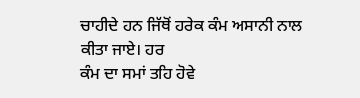ਚਾਹੀਦੇ ਹਨ ਜਿੱਥੋਂ ਹਰੇਕ ਕੰਮ ਅਸਾਨੀ ਨਾਲ ਕੀਤਾ ਜਾਏ। ਹਰ
ਕੰਮ ਦਾ ਸਮਾਂ ਤਹਿ ਹੋਵੇ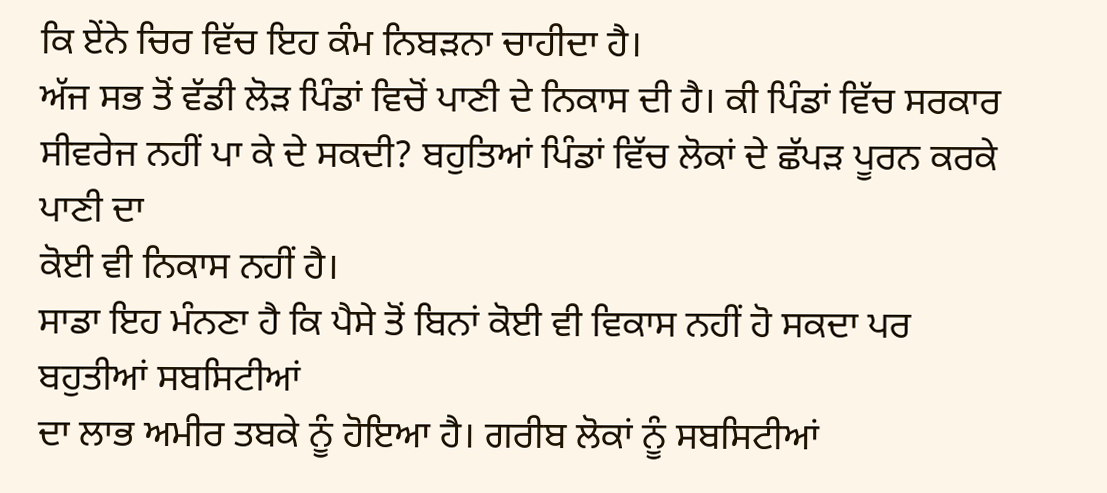ਕਿ ਏਂਨੇ ਚਿਰ ਵਿੱਚ ਇਹ ਕੰਮ ਨਿਬੜਨਾ ਚਾਹੀਦਾ ਹੈ।
ਅੱਜ ਸਭ ਤੋਂ ਵੱਡੀ ਲੋੜ ਪਿੰਡਾਂ ਵਿਚੋਂ ਪਾਣੀ ਦੇ ਨਿਕਾਸ ਦੀ ਹੈ। ਕੀ ਪਿੰਡਾਂ ਵਿੱਚ ਸਰਕਾਰ
ਸੀਵਰੇਜ ਨਹੀਂ ਪਾ ਕੇ ਦੇ ਸਕਦੀ? ਬਹੁਤਿਆਂ ਪਿੰਡਾਂ ਵਿੱਚ ਲੋਕਾਂ ਦੇ ਛੱਪੜ ਪੂਰਨ ਕਰਕੇ ਪਾਣੀ ਦਾ
ਕੋਈ ਵੀ ਨਿਕਾਸ ਨਹੀਂ ਹੈ।
ਸਾਡਾ ਇਹ ਮੰਨਣਾ ਹੈ ਕਿ ਪੈਸੇ ਤੋਂ ਬਿਨਾਂ ਕੋਈ ਵੀ ਵਿਕਾਸ ਨਹੀਂ ਹੋ ਸਕਦਾ ਪਰ ਬਹੁਤੀਆਂ ਸਬਸਿਟੀਆਂ
ਦਾ ਲਾਭ ਅਮੀਰ ਤਬਕੇ ਨੂੰ ਹੋਇਆ ਹੈ। ਗਰੀਬ ਲੋਕਾਂ ਨੂੰ ਸਬਸਿਟੀਆਂ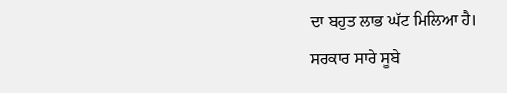ਦਾ ਬਹੁਤ ਲਾਭ ਘੱਟ ਮਿਲਿਆ ਹੈ।
ਸਰਕਾਰ ਸਾਰੇ ਸੂਬੇ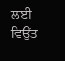ਲਈ ਵਿਉਂਤ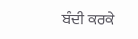ਬੰਦੀ ਕਰਕੇ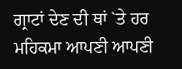ਗ੍ਰਾਟਾਂ ਦੇਣ ਦੀ ਥਾਂ `ਤੇ ਹਰ ਮਹਿਕਮਾ ਆਪਣੀ ਆਪਣੀ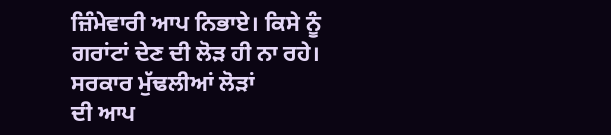ਜ਼ਿੰਮੇਵਾਰੀ ਆਪ ਨਿਭਾਏ। ਕਿਸੇ ਨੂੰ ਗਰਾਂਟਾਂ ਦੇਣ ਦੀ ਲੋੜ ਹੀ ਨਾ ਰਹੇ। ਸਰਕਾਰ ਮੁੱਢਲੀਆਂ ਲੋੜਾਂ
ਦੀ ਆਪ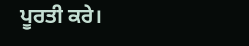ਪੂਰਤੀ ਕਰੇ।